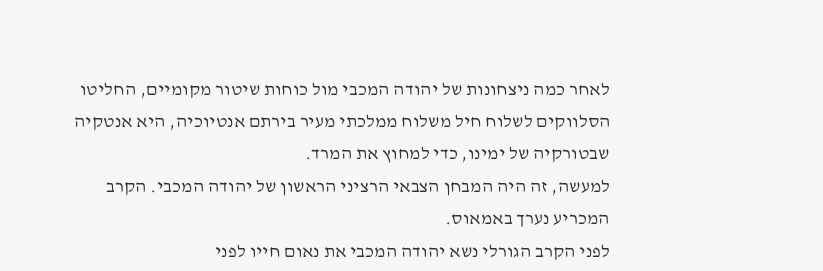לאחר כמה ניצחונות של יהודה המכבי מול כוחות שיטור מקומיים, החליטו הסלווקים לשלוח חיל משלוח ממלכתי מעיר בירתם אנטיוכיה, היא אנטקיה שבטורקיה של ימינו, כדי למחוץ את המרד.
למעשה, זה היה המבחן הצבאי הרציני הראשון של יהודה המכבי. הקרב המכריע נערך באמאוס.
לפני הקרב הגורלי נשא יהודה המכבי את נאום חייו לפני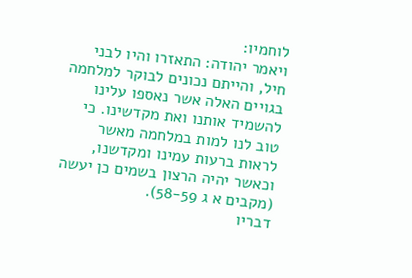לוחמיו:
ויאמר יהודה: התאזרו והיו לבני חיל, והייתם נכונים לבוקר למלחמה בגויים האלה אשר נאספו עלינו להשמיד אותנו ואת מקדשינו. כי טוב לנו למות במלחמה מאשר לראות ברעות עמינו ומקדשנו, וכאשר יהיה הרצון בשמים כן יעשה (מקבים א ג 58-59).
דבריו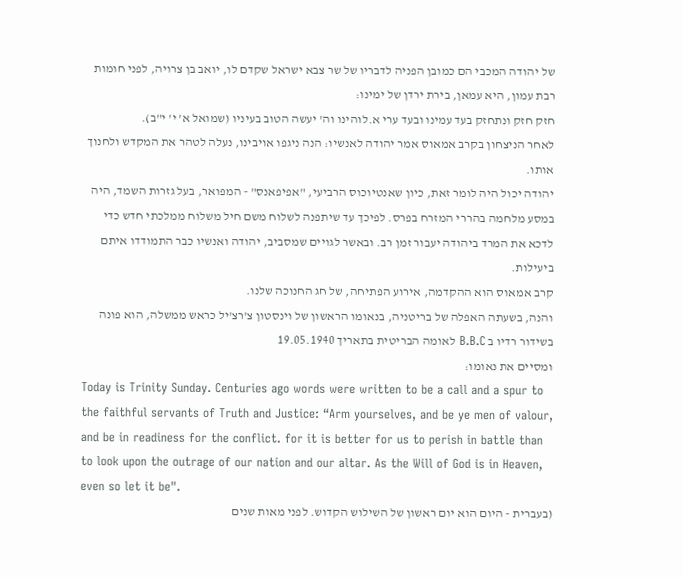של יהודה המכבי הם כמובן הפניה לדבריו של שר צבא ישראל שקדם לו, יואב בן צרויה, לפני חומות רבת עמון, היא עמאן, בירת ירדן של ימינו:
חזק חזק ונתחזק בעד עמינו ובעד ערי א.לוהינו וה' יעשה הטוב בעיניו (שמואל א' י' י"ב).
לאחר הניצחון בקרב אמאוס אמר יהודה לאנשיו: הנה ניגפו אויבינו, נעלה לטהר את המקדש ולחנוך אותו.
יהודה יכול היה לומר זאת, כיון שאנטיוכוס הרביעי, "אפיפאנס" - המפואר, בעל גזרות השמד, היה במסע מלחמה בהררי המזרח בפרס. לפיכך עד שיתפנה לשלוח משם חיל משלוח ממלכתי חדש כדי לדכא את המרד ביהודה יעבור זמן רב. ובאשר לגויים שמסביב, יהודה ואנשיו כבר התמודדו איתם ביעילות.
קרב אמאוס הוא ההקדמה, אירוע הפתיחה, של חג החנוכה שלנו.
והנה, בשעתה האפלה של בריטניה, בנאומו הראשון של וינסטון צ'רצ'יל כראש ממשלה, הוא פונה בשידור רדיו ב B.B.C לאומה הבריטית בתאריך 19.05.1940
ומסיים את נאומו:
Today is Trinity Sunday. Centuries ago words were written to be a call and a spur to the faithful servants of Truth and Justice: “Arm yourselves, and be ye men of valour, and be in readiness for the conflict. for it is better for us to perish in battle than to look upon the outrage of our nation and our altar. As the Will of God is in Heaven, even so let it be".
(בעברית - היום הוא יום ראשון של השילוש הקדוש. לפני מאות שנים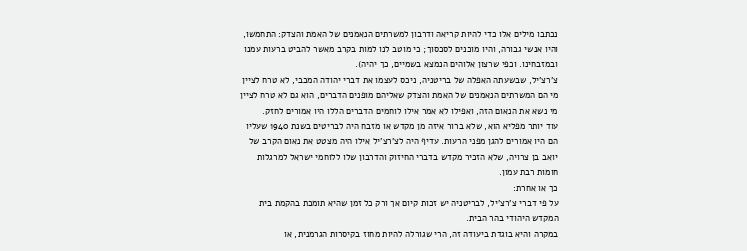נכתבו מילים אלו כדי להיות קריאה ודרבון למשרתים הנאמנים של האמת והצדק: התחמשו, והיו אנשי גבורה, והיו מוכנים לסכסוך; כי מוטב לנו למות בקרב מאשר להביט ברעות עמנו ובמזבחינו. וכפי שרצון אלוהים הנמצא בשמיים, כך יהיה).
צ'רצ'יל, שבשעתה האפלה של בריטניה, ניכס לעצמו את דברי יהודה המכבי, לא טרח לציין מי הם המשרתים הנאמנים של האמת והצדק שאליהם מופנים הדברים, הוא גם לא טרח לציין מי נשא את הנאום הזה, ואפילו לא אמר אילו לוחמים הדברים הללו היו אמורים לחזק.
עוד יותר מפליא הוא, שלא ברור איזה מן מקדש או מזבח היה לבריטים בשנת 1940 שעליו הם היו אמורים להגן מפני הרעות. עדיף היה לצ'רצ'יל אילו היה מצטט את נאום הקרב של יואב בן צרויה, שלא הזכיר מקדש בדברי החיזוק והדרבון שלו ללוחמי ישראל למרגלות חומות רבת עמון.
כך או אחרת:
על פי דברי צ'רצ'יל, לבריטניה יש זכות קיום אך ורק כל זמן שהיא תומכת בהקמת בית המקדש היהודי בהר הבית.
במקרה והיא בוגדת ביעודה זה, הרי שגורלה להיות מחוז בקיסרות הגרמנית, או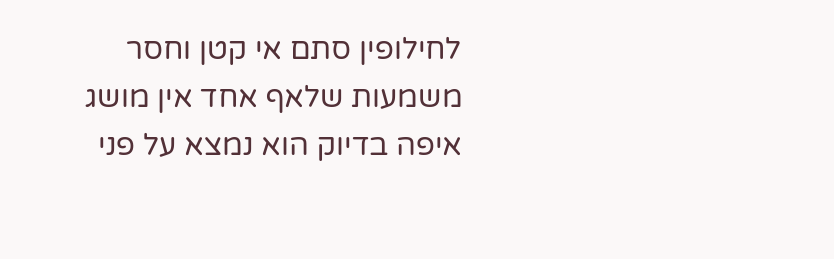לחילופין סתם אי קטן וחסר משמעות שלאף אחד אין מושג איפה בדיוק הוא נמצא על פני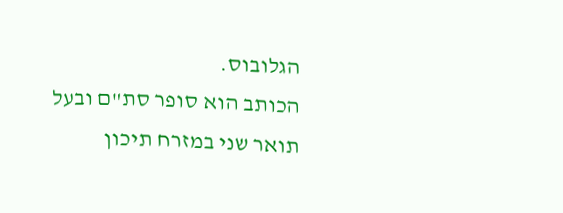הגלובוס.
הכותב הוא סופר סת"ם ובעל תואר שני במזרח תיכון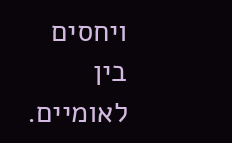ויחסים בין לאומיים.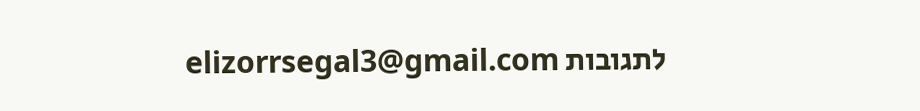לתגובות elizorrsegal3@gmail.com